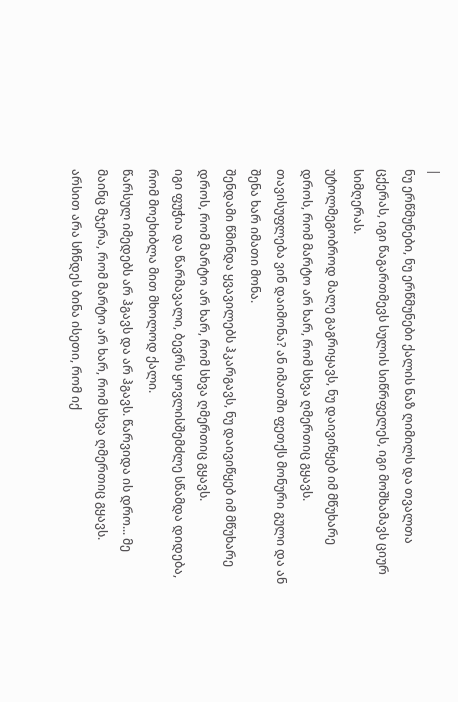|
ნუ ერწმუნები, ნუ ერწმუნები ქალის ნაზ ღიმილს და თვალთა ცქერას, იგი წაგართმევს სულის სიწრფელეს, იგი მოშხამავს ციურ სიმღერას.
უტოლმეგობროდ მალე გაგრიყავს, ნუ დაივიწყებ იმ მწუხარე დროს, რომ მარტო არ ხარ, რომ სხვა ღმერთიც გყავს.
თავისუფლება ვინ დაიმონა? ან იმათში ფეთქს მონური გული და ან შენა ხარ იმათი მონა.
შენდამი წმინდა ყვავილებს ჰკარგავს, ნუ დაივიწყებ იმ მწუხარე დროს, რომ მარტო არ ხარ, რომ სხვა ღმერთიც გყავს.
იგი ფუჭია და წარმავალი, ბევრს ყოვლისშემძლე სწამდა დიდება, რომ მოეხიბლა მით მხოლოდ ქალი.
წარსულ იმედებს არ ჰგავს და არ ჰგავს. წარვიდა ის დრო... მე მაინც მჯერა, რომ მარტო არ ხარ, რომ სხვა ღმერთიც გყავს.
არსით არა სჩნდეს ბინა ისეთი, რომ იქ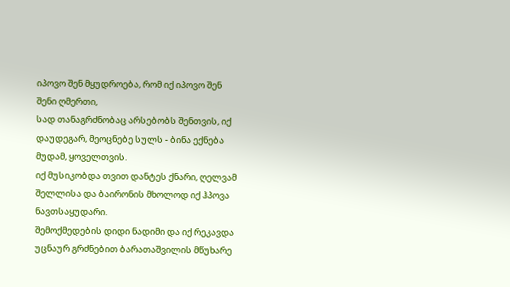იპოვო შენ მყუდროება, რომ იქ იპოვო შენ შენი ღმერთი,
სად თანაგრძნობაც არსებობს შენთვის, იქ დაუდეგარ, მეოცნებე სულს - ბინა ექნება მუდამ, ყოველთვის.
იქ მუსიკობდა თვით დანტეს ქნარი, ღელვამ შელლისა და ბაირონის მხოლოდ იქ ჰპოვა ნავთსაყუდარი.
შემოქმედების დიდი ნადიმი და იქ რეკავდა უცნაურ გრძნებით ბარათაშვილის მწუხარე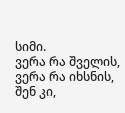სიმი.
ვერა რა შველის, ვერა რა იხსნის, შენ კი,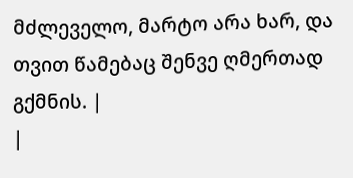მძლეველო, მარტო არა ხარ, და თვით წამებაც შენვე ღმერთად გქმნის. |
|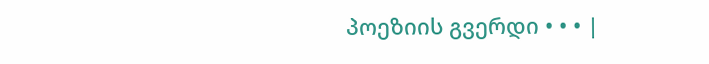პოეზიის გვერდი • • • |